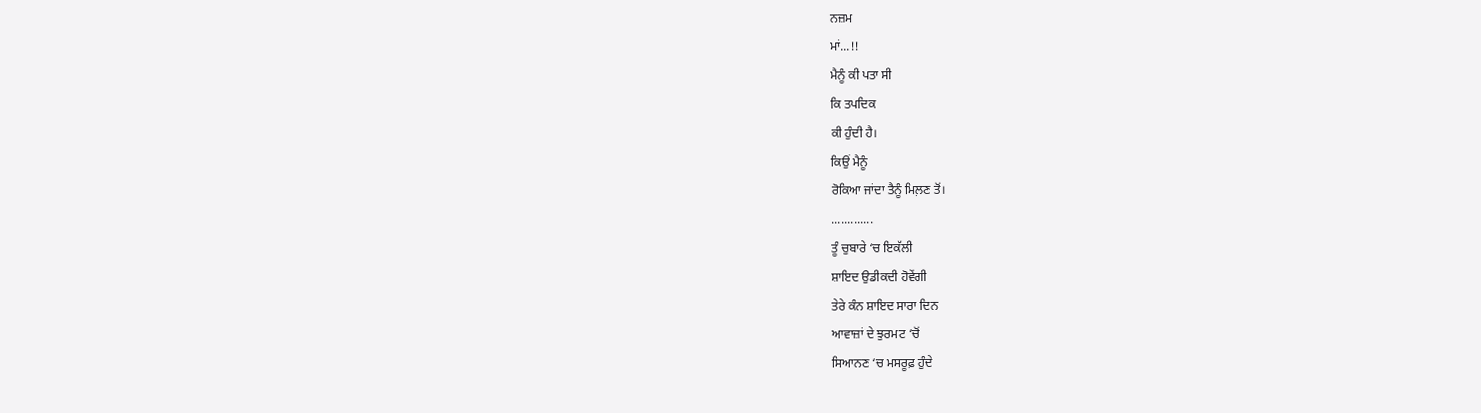ਨਜ਼ਮ
ਮਾਂ...!!
ਮੈਨੂੰ ਕੀ ਪਤਾ ਸੀ
ਕਿ ਤਪਦਿਕ
ਕੀ ਹੁੰਦੀ ਹੈ।
ਕਿਉਂ ਮੈਨੂੰ
ਰੋਕਿਆ ਜਾਂਦਾ ਤੈਨੂੰ ਮਿਲ਼ਣ ਤੋਂ।
.............
ਤੂੰ ਚੁਬਾਰੇ ‘ਚ ਇਕੱਲੀ
ਸ਼ਾਇਦ ਉਡੀਕਦੀ ਹੋਵੇਂਗੀ
ਤੇਰੇ ਕੰਨ ਸ਼ਾਇਦ ਸਾਰਾ ਦਿਨ
ਆਵਾਜ਼ਾਂ ਦੇ ਝੁਰਮਟ ‘ਚੋਂ
ਸਿਆਨਣ ‘ਚ ਮਸਰੂਫ਼ ਹੁੰਦੇ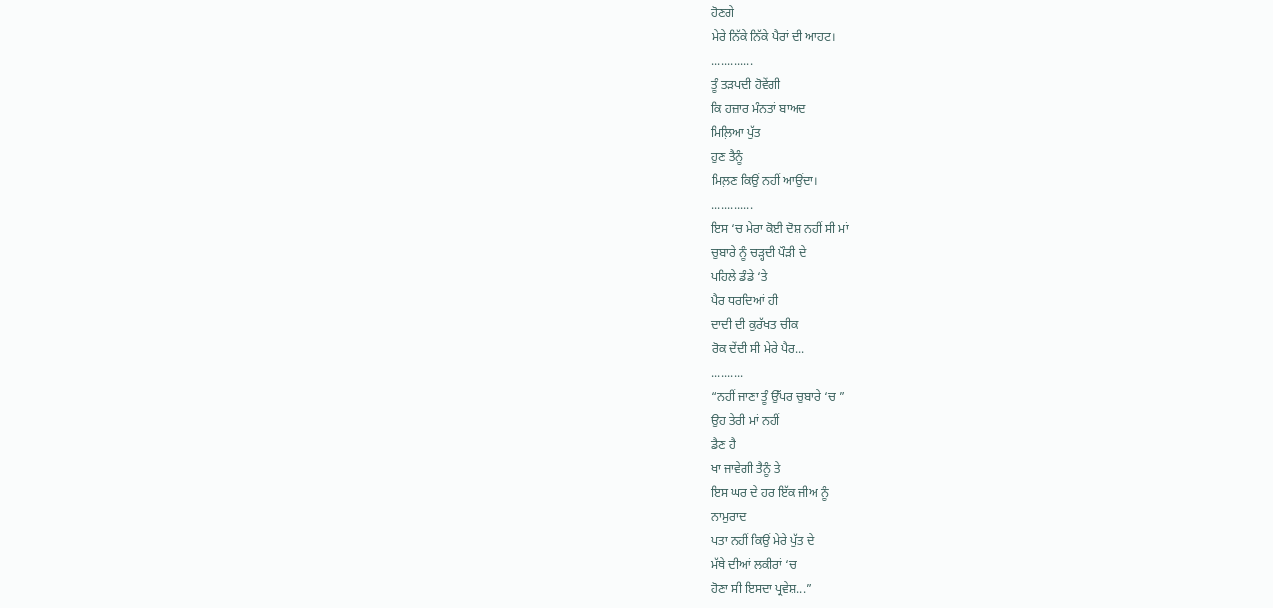ਹੋਣਗੇ
ਮੇਰੇ ਨਿੱਕੇ ਨਿੱਕੇ ਪੈਰਾਂ ਦੀ ਆਹਟ।
.............
ਤੂੰ ਤੜਪਦੀ ਹੋਵੇਂਗੀ
ਕਿ ਹਜ਼ਾਰ ਮੰਨਤਾਂ ਬਾਅਦ
ਮਿਲ਼ਿਆ ਪੁੱਤ
ਹੁਣ ਤੈਨੂੰ
ਮਿਲ਼ਣ ਕਿਉਂ ਨਹੀਂ ਆਉਂਦਾ।
.............
ਇਸ ‘ਚ ਮੇਰਾ ਕੋਈ ਦੋਸ਼ ਨਹੀਂ ਸੀ ਮਾਂ
ਚੁਬਾਰੇ ਨੂੰ ਚੜ੍ਹਦੀ ਪੌੜੀ ਦੇ
ਪਹਿਲੇ ਡੰਡੇ ‘ਤੇ
ਪੈਰ ਧਰਦਿਆਂ ਹੀ
ਦਾਦੀ ਦੀ ਕੁਰੱਖਤ ਚੀਕ
ਰੋਕ ਦੇਂਦੀ ਸੀ ਮੇਰੇ ਪੈਰ...
..........
“ਨਹੀਂ ਜਾਣਾ ਤੂੰ ਉੱਪਰ ਚੁਬਾਰੇ ‘ਚ ”
ਉਹ ਤੇਰੀ ਮਾਂ ਨਹੀਂ
ਡੈਣ ਹੈ
ਖਾ ਜਾਵੇਗੀ ਤੈਨੂੰ ਤੇ
ਇਸ ਘਰ ਦੇ ਹਰ ਇੱਕ ਜੀਅ ਨੂੰ
ਨਾਮੁਰਾਦ
ਪਤਾ ਨਹੀਂ ਕਿਉਂ ਮੇਰੇ ਪੁੱਤ ਦੇ
ਮੱਥੇ ਦੀਆਂ ਲਕੀਰਾਂ ‘ਚ
ਹੋਣਾ ਸੀ ਇਸਦਾ ਪ੍ਰਵੇਸ਼...”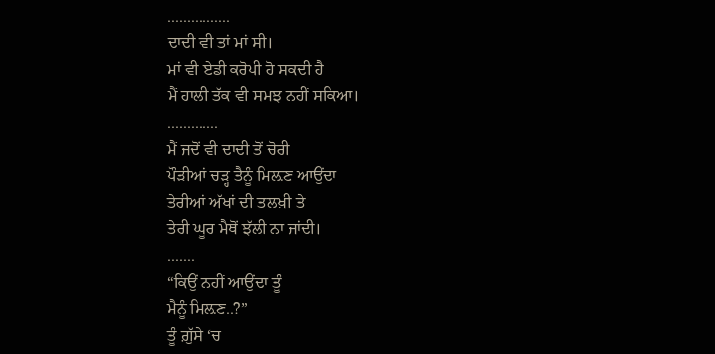................
ਦਾਦੀ ਵੀ ਤਾਂ ਮਾਂ ਸੀ।
ਮਾਂ ਵੀ ਏਡੀ ਕਰੋਪੀ ਹੋ ਸਕਦੀ ਹੈ
ਮੈਂ ਹਾਲੀ ਤੱਕ ਵੀ ਸਮਝ ਨਹੀਂ ਸਕਿਆ।
.............
ਮੈਂ ਜਦੋਂ ਵੀ ਦਾਦੀ ਤੋਂ ਚੋਰੀ
ਪੌੜੀਆਂ ਚੜ੍ਹ ਤੈਨੂੰ ਮਿਲ਼ਣ ਆਉਂਦਾ
ਤੇਰੀਆਂ ਅੱਖਾਂ ਦੀ ਤਲਖ਼ੀ ਤੇ
ਤੇਰੀ ਘੂਰ ਮੈਥੋਂ ਝੱਲੀ ਨਾ ਜਾਂਦੀ।
.......
“ਕਿਉਂ ਨਹੀਂ ਆਉਂਦਾ ਤੂੰ
ਮੈਨੂੰ ਮਿਲ਼ਣ..?”
ਤੂੰ ਗ਼ੁੱਸੇ ‘ਚ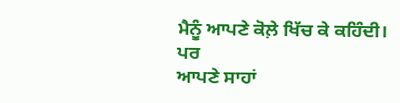ਮੈਨੂੰ ਆਪਣੇ ਕੋਲ਼ੇ ਖਿੱਚ ਕੇ ਕਹਿੰਦੀ।
ਪਰ
ਆਪਣੇ ਸਾਹਾਂ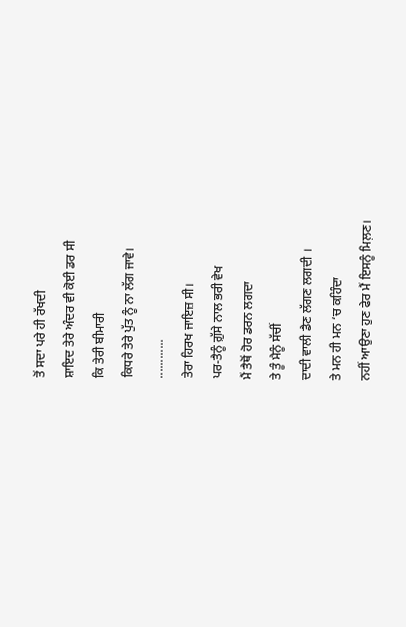ਤੋਂ ਸਦਾ ਪਰੇ ਹੀ ਰੱਖਦੀ
ਸ਼ਾਇਦ ਤੇਰੇ ਅੰਦਰ ਵੀ ਕੋਈ ਡਰ ਸੀ
ਕਿ ਤੇਰੀ ਬੀਮਾਰੀ
ਕਿਧਰੇ ਤੇਰੇ ਪੁੱਤ ਨੂੰ ਨਾ ਲੱਗ ਜਾਵੇ।
............
ਤੇਰਾ ਹਿਰਖ ਜਾਇਜ਼ ਸੀ।
ਪਰ-ਤੈਨੂੰ ਗ਼ੁੱਸੇ ਨਾਲ ਭਰੀ ਵੇਖ
ਮੈਂ ਤੈਥੋਂ ਹੋਰ ਡਰਨ ਲਗਦਾ
ਤੇ ਤੂੰ ਮੈਨੂੰ ਸੱਚੀਂ
ਦਾਦੀ ਵਾਲੀ ਡੈਣ ਲੱਗਣ ਲਗਦੀ ।
ਤੇ ਮਨ ਹੀ ਮਨ ‘ਚ ਕਹਿੰਦਾ
ਨਹੀਂ ਆਉਣਾ ਹੁਣ ਫੇਰ ਮੈਂ ਇਸਨੂੰ ਮਿਲ਼ਣ।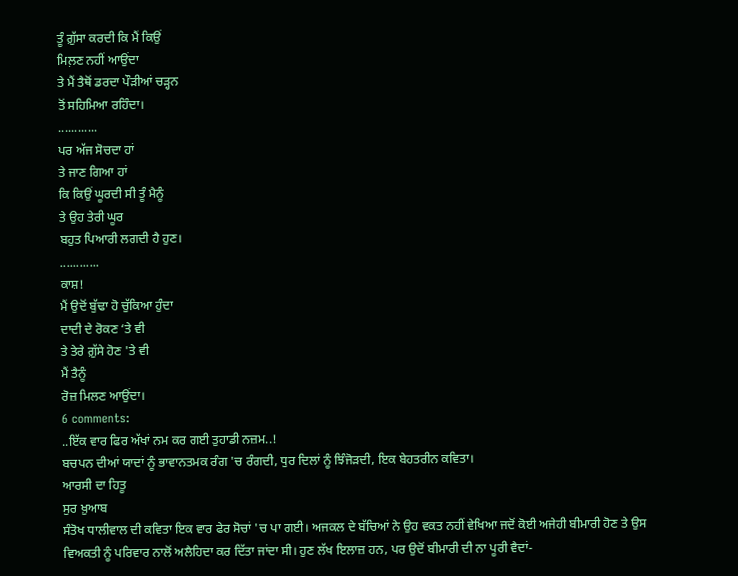ਤੂੰ ਗ਼ੁੱਸਾ ਕਰਦੀ ਕਿ ਮੈਂ ਕਿਉਂ
ਮਿਲ਼ਣ ਨਹੀਂ ਆਉਂਦਾ
ਤੇ ਮੈਂ ਤੈਥੋਂ ਡਰਦਾ ਪੌੜੀਆਂ ਚੜ੍ਹਨ
ਤੋਂ ਸਹਿਮਿਆ ਰਹਿੰਦਾ।
............
ਪਰ ਅੱਜ ਸੋਚਦਾ ਹਾਂ
ਤੇ ਜਾਣ ਗਿਆ ਹਾਂ
ਕਿ ਕਿਉਂ ਘੂਰਦੀ ਸੀ ਤੂੰ ਮੈਨੂੰ
ਤੇ ਉਹ ਤੇਰੀ ਘੂਰ
ਬਹੁਤ ਪਿਆਰੀ ਲਗਦੀ ਹੈ ਹੁਣ।
............
ਕਾਸ਼!
ਮੈਂ ਉਦੋਂ ਬੁੱਢਾ ਹੋ ਚੁੱਕਿਆ ਹੁੰਦਾ
ਦਾਦੀ ਦੇ ਰੋਕਣ ‘ਤੇ ਵੀ
ਤੇ ਤੇਰੇ ਗ਼ੁੱਸੇ ਹੋਣ 'ਤੇ ਵੀ
ਮੈਂ ਤੈਨੂੰ
ਰੋਜ਼ ਮਿਲਣ ਆਉਂਦਾ।
6 comments:
..ਇੱਕ ਵਾਰ ਫਿਰ ਅੱਖਾਂ ਨਮ ਕਰ ਗਈ ਤੁਹਾਡੀ ਨਜ਼ਮ..!
ਬਚਪਨ ਦੀਆਂ ਯਾਦਾਂ ਨੂੰ ਭਾਵਾਨਤਮਕ ਰੰਗ 'ਚ ਰੰਗਦੀ, ਧੁਰ ਦਿਲਾਂ ਨੂੰ ਝਿੰਜੋੜਦੀ, ਇਕ ਬੇਹਤਰੀਨ ਕਵਿਤਾ।
ਆਰਸੀ ਦਾ ਹਿਤੂ
ਸੁਰ ਖ਼ੁਆਬ
ਸੰਤੋਖ ਧਾਲੀਵਾਲ ਦੀ ਕਵਿਤਾ ਇਕ ਵਾਰ ਫੇਰ ਸੋਚਾਂ 'ਚ ਪਾ ਗਈ। ਅਜਕਲ ਦੇ ਬੱਚਿਆਂ ਨੇ ਉਹ ਵਕਤ ਨਹੀਂ ਵੇਖਿਆ ਜਦੋਂ ਕੋਈ ਅਜੇਹੀ ਬੀਮਾਰੀ ਹੋਣ ਤੇ ਉਸ ਵਿਅਕਤੀ ਨੂੰ ਪਰਿਵਾਰ ਨਾਲੋਂ ਅਲੈਹਿਦਾ ਕਰ ਦਿੱਤਾ ਜਾਂਦਾ ਸੀ। ਹੁਣ ਲੱਖ ਇਲਾਜ਼ ਹਨ, ਪਰ ਉਦੋਂ ਬੀਮਾਰੀ ਦੀ ਨਾ ਪੂਰੀ ਵੈਦਾਂ-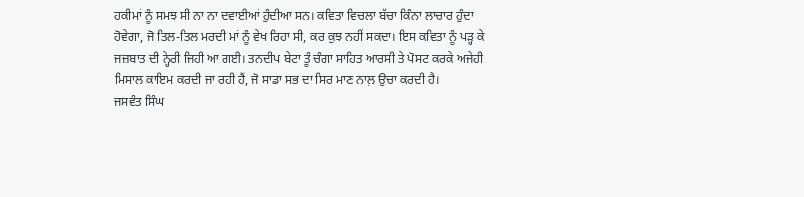ਹਕੀਮਾਂ ਨੂੰ ਸਮਝ ਸੀ ਨਾ ਨਾ ਦਵਾਈਆਂ ਹੁੰਦੀਆ ਸਨ। ਕਵਿਤਾ ਵਿਚਲਾ ਬੱਚਾ ਕਿੰਨਾ ਲਾਚਾਰ ਹੁੰਦਾ ਹੋਵੇਗਾ, ਜੋ ਤਿਲ-ਤਿਲ ਮਰਦੀ ਮਾਂ ਨੂੰ ਵੇਖ ਰਿਹਾ ਸੀ, ਕਰ ਕੁਝ ਨਹੀਂ ਸਕਦਾ। ਇਸ ਕਵਿਤਾ ਨੂੰ ਪੜ੍ਹ ਕੇ ਜਜ਼ਬਾਤ ਦੀ ਨ੍ਹੇਰੀ ਜਿਹੀ ਆ ਗਈ। ਤਨਦੀਪ ਬੇਟਾ ਤੂੰ ਚੰਗਾ ਸਾਹਿਤ ਆਰਸੀ ਤੇ ਪੋਸਟ ਕਰਕੇ ਅਜੇਹੀ ਮਿਸਾਲ ਕਾਇਮ ਕਰਦੀ ਜਾ ਰਹੀ ਹੈਂ, ਜੋ ਸਾਡਾ ਸਭ ਦਾ ਸਿਰ ਮਾਣ ਨਾਲ਼ ਉਚਾ ਕਰਦੀ ਹੈ।
ਜਸਵੰਤ ਸਿੰਘ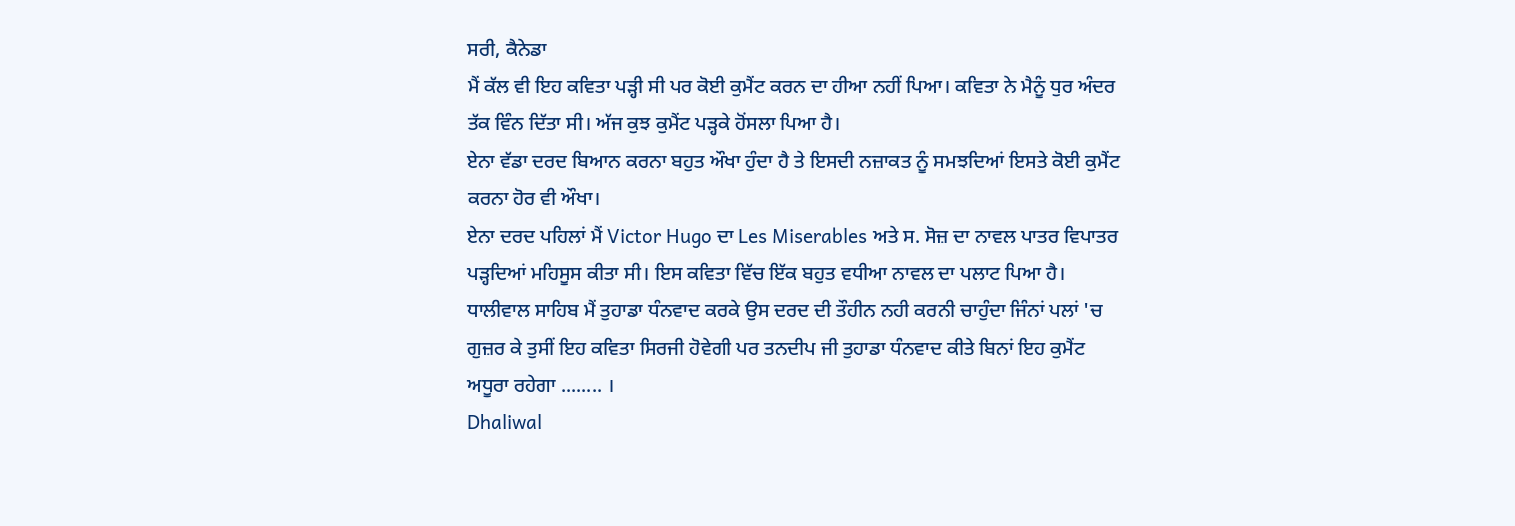ਸਰੀ, ਕੈਨੇਡਾ
ਮੈਂ ਕੱਲ ਵੀ ਇਹ ਕਵਿਤਾ ਪੜ੍ਹੀ ਸੀ ਪਰ ਕੋਈ ਕੁਮੈਂਟ ਕਰਨ ਦਾ ਹੀਆ ਨਹੀਂ ਪਿਆ। ਕਵਿਤਾ ਨੇ ਮੈਨੂੰ ਧੁਰ ਅੰਦਰ ਤੱਕ ਵਿੰਨ ਦਿੱਤਾ ਸੀ। ਅੱਜ ਕੁਝ ਕੁਮੈਂਟ ਪੜ੍ਹਕੇ ਹੋਂਸਲਾ ਪਿਆ ਹੈ।
ਏਨਾ ਵੱਡਾ ਦਰਦ ਬਿਆਨ ਕਰਨਾ ਬਹੁਤ ਔਖਾ ਹੁੰਦਾ ਹੈ ਤੇ ਇਸਦੀ ਨਜ਼ਾਕਤ ਨੂੰ ਸਮਝਦਿਆਂ ਇਸਤੇ ਕੋਈ ਕੁਮੈਂਟ ਕਰਨਾ ਹੋਰ ਵੀ ਔਖਾ।
ਏਨਾ ਦਰਦ ਪਹਿਲਾਂ ਮੈਂ Victor Hugo ਦਾ Les Miserables ਅਤੇ ਸ. ਸੋਜ਼ ਦਾ ਨਾਵਲ ਪਾਤਰ ਵਿਪਾਤਰ ਪੜ੍ਹਦਿਆਂ ਮਹਿਸੂਸ ਕੀਤਾ ਸੀ। ਇਸ ਕਵਿਤਾ ਵਿੱਚ ਇੱਕ ਬਹੁਤ ਵਧੀਆ ਨਾਵਲ ਦਾ ਪਲਾਟ ਪਿਆ ਹੈ।
ਧਾਲੀਵਾਲ ਸਾਹਿਬ ਮੈਂ ਤੁਹਾਡਾ ਧੰਨਵਾਦ ਕਰਕੇ ਉਸ ਦਰਦ ਦੀ ਤੌਹੀਨ ਨਹੀ ਕਰਨੀ ਚਾਹੁੰਦਾ ਜਿੰਨਾਂ ਪਲਾਂ 'ਚ ਗੁਜ਼ਰ ਕੇ ਤੁਸੀਂ ਇਹ ਕਵਿਤਾ ਸਿਰਜੀ ਹੋਵੇਗੀ ਪਰ ਤਨਦੀਪ ਜੀ ਤੁਹਾਡਾ ਧੰਨਵਾਦ ਕੀਤੇ ਬਿਨਾਂ ਇਹ ਕੁਮੈਂਟ ਅਧੂਰਾ ਰਹੇਗਾ ........ ।
Dhaliwal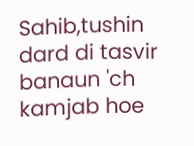Sahib,tushin dard di tasvir banaun 'ch kamjab hoe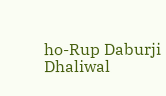ho-Rup Daburji
Dhaliwal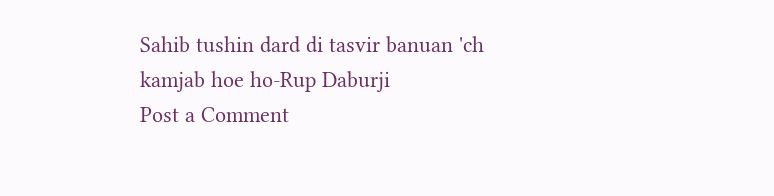Sahib tushin dard di tasvir banuan 'ch kamjab hoe ho-Rup Daburji
Post a Comment